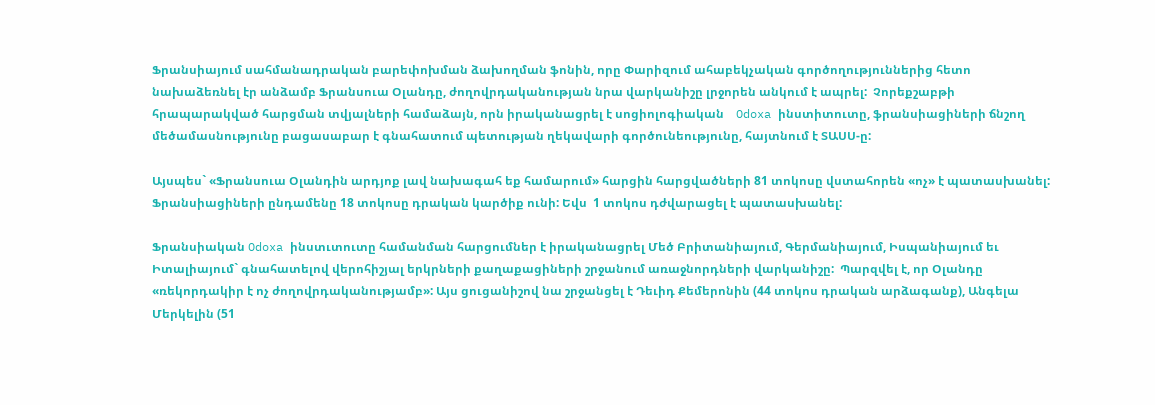Ֆրանսիայում սահմանադրական բարեփոխման ձախողման ֆոնին, որը Փարիզում ահաբեկչական գործողություններից հետո նախաձեռնել էր անձամբ Ֆրանսուա Օլանդը, ժողովրդականության նրա վարկանիշը լրջորեն անկում է ապրել:  Չորեքշաբթի հրապարակված հարցման տվյալների համաձայն, որն իրականացրել է սոցիոլոգիական    Odoxa ինստիտուտը, ֆրանսիացիների ճնշող մեծամասնությունը բացասաբար է գնահատում պետության ղեկավարի գործունեությունը, հայտնում է ՏԱՍՍ-ը:

Այսպես` «Ֆրանսուա Օլանդին արդյոք լավ նախագահ եք համարում» հարցին հարցվածների 81 տոկոսը վստահորեն «ոչ» է պատասխանել: Ֆրանսիացիների ընդամենը 18 տոկոսը դրական կարծիք ունի: Եվս  1 տոկոս դժվարացել է պատասխանել:

Ֆրանսիական Odoxa ինստւտուտը համանման հարցումներ է իրականացրել Մեծ Բրիտանիայում, Գերմանիայում, Իսպանիայում եւ Իտալիայում` գնահատելով վերոհիշյալ երկրների քաղաքացիների շրջանում առաջնորդների վարկանիշը:  Պարզվել է, որ Օլանդը «ռեկորդակիր է ոչ ժողովրդականությամբ»: Այս ցուցանիշով նա շրջանցել է Դեւիդ Քեմերոնին (44 տոկոս դրական արձագանք), Անգելա Մերկելին (51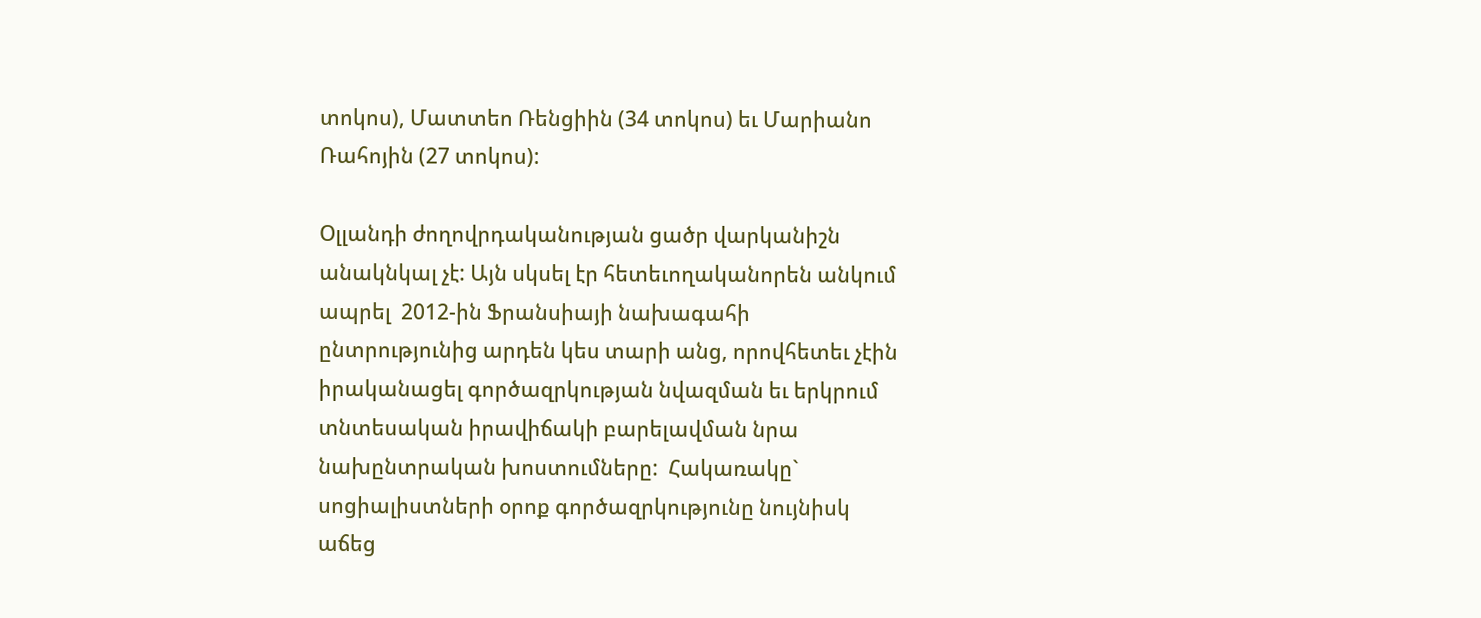տոկոս), Մատտեո Ռենցիին (34 տոկոս) եւ Մարիանո Ռահոյին (27 տոկոս):

Օլլանդի ժողովրդականության ցածր վարկանիշն անակնկալ չէ: Այն սկսել էր հետեւողականորեն անկում ապրել  2012-ին Ֆրանսիայի նախագահի ընտրությունից արդեն կես տարի անց, որովհետեւ չէին իրականացել գործազրկության նվազման եւ երկրում տնտեսական իրավիճակի բարելավման նրա նախընտրական խոստումները:  Հակառակը` սոցիալիստների օրոք գործազրկությունը նույնիսկ աճեց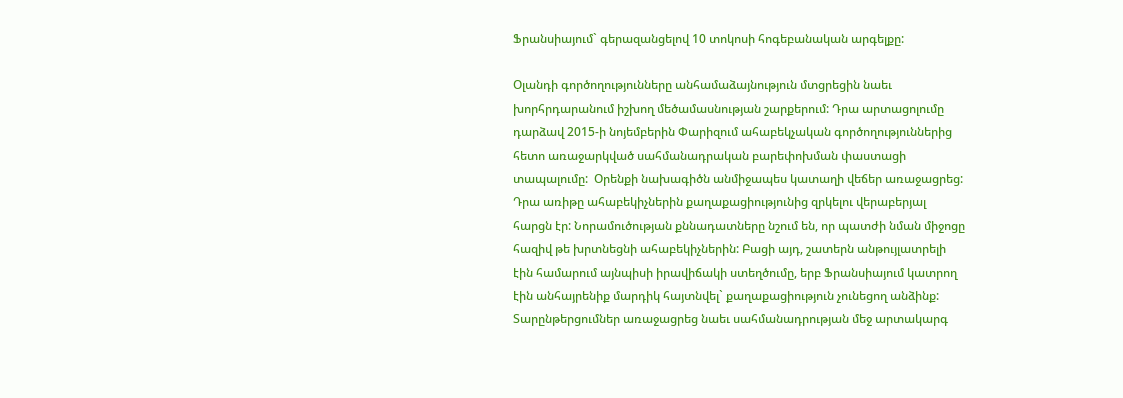Ֆրանսիայում` գերազանցելով 10 տոկոսի հոգեբանական արգելքը:

Օլանդի գործողությունները անհամաձայնություն մտցրեցին նաեւ խորհրդարանում իշխող մեծամասնության շարքերում: Դրա արտացոլումը դարձավ 2015-ի նոյեմբերին Փարիզում ահաբեկչական գործողություններից հետո առաջարկված սահմանադրական բարեփոխման փաստացի տապալումը:  Օրենքի նախագիծն անմիջապես կատաղի վեճեր առաջացրեց:  Դրա առիթը ահաբեկիչներին քաղաքացիությունից զրկելու վերաբերյալ հարցն էր: Նորամուծության քննադատները նշում են, որ պատժի նման միջոցը հազիվ թե խրտնեցնի ահաբեկիչներին: Բացի այդ, շատերն անթույլատրելի էին համարում այնպիսի իրավիճակի ստեղծումը, երբ Ֆրանսիայում կատրող էին անհայրենիք մարդիկ հայտնվել` քաղաքացիություն չունեցող անձինք: Տարընթերցումներ առաջացրեց նաեւ սահմանադրության մեջ արտակարգ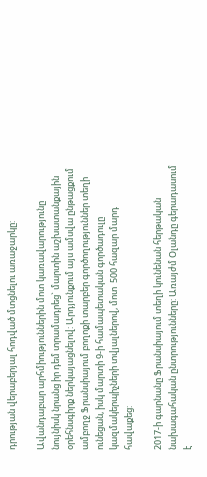դրության վերաբերյալ հոդված մտցնելու առաջարկը:

Ավանդաբար արհմիություններին մոտ կառավարությունը նույնիսկ նրանց իր դեմ տրամադրեց` մարտին աշխատանքային օրեհնսգիրք ներկայացնելով: Արդյունքում այս ամսվա ընթացքում ամբողջ Ֆրանսիայում բողոքի տարբեր գործողություններ տեղի ունեցան, իսկ մարտի 9-ի համապետական գործադուլը կազմակերպիչների տվյալներով, մոտ  500 հազար մարդ հավաքեց:

2017-ի գարնանը Ֆրանսիայում տեղի կունենան հերթական նախագահական ընտրությունները: Առայժմ Օլանդը գերադասում է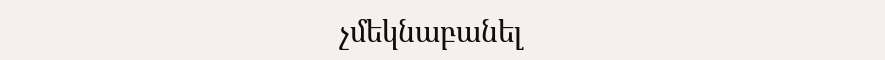չմեկնաբանել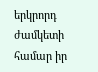երկրորդ ժամկետի համար իր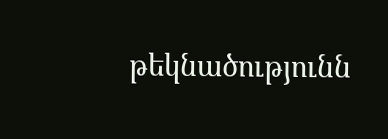թեկնածությունն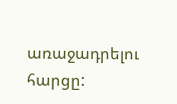առաջադրելու հարցը: